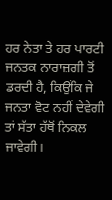ਹਰ ਨੇਤਾ ਤੇ ਹਰ ਪਾਰਟੀ ਜਨਤਕ ਨਾਰਾਜ਼ਗੀ ਤੋਂ ਡਰਦੀ ਹੈ, ਕਿਉਂਕਿ ਜੇ ਜਨਤਾ ਵੋਟ ਨਹੀਂ ਦੇਵੇਗੀ ਤਾਂ ਸੱਤਾ ਹੱਥੋਂ ਨਿਕਲ ਜਾਵੇਗੀ।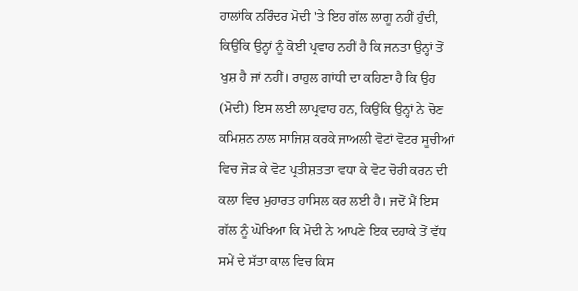ਹਾਲਾਂਕਿ ਨਰਿੰਦਰ ਮੋਦੀ 'ਤੇ ਇਹ ਗੱਲ ਲਾਗੂ ਨਹੀਂ ਹੁੰਦੀ, ਕਿਉਂਕਿ ਉਨ੍ਹਾਂ ਨੂੰ ਕੋਈ ਪ੍ਰਵਾਹ ਨਹੀਂ ਹੈ ਕਿ ਜਨਤਾ ਉਨ੍ਹਾਂ ਤੋਂ ਖੁਸ਼ ਹੈ ਜਾਂ ਨਹੀਂ। ਰਾਹੁਲ ਗਾਂਧੀ ਦਾ ਕਹਿਣਾ ਹੈ ਕਿ ਉਹ (ਮੋਦੀ) ਇਸ ਲਈ ਲਾਪ੍ਰਵਾਹ ਹਨ, ਕਿਉਂਕਿ ਉਨ੍ਹਾਂ ਨੇ ਚੋਣ ਕਮਿਸ਼ਨ ਨਾਲ ਸਾਜਿਸ਼ ਕਰਕੇ ਜਾਅਲੀ ਵੋਟਾਂ ਵੋਟਰ ਸੂਚੀਆਂ ਵਿਚ ਜੋੜ ਕੇ ਵੋਟ ਪ੍ਰਤੀਸ਼ਤਤਾ ਵਧਾ ਕੇ ਵੋਟ ਚੋਰੀ ਕਰਨ ਦੀ ਕਲਾ ਵਿਚ ਮੁਹਾਰਤ ਹਾਸਿਲ ਕਰ ਲਈ ਹੈ। ਜਦੋਂ ਮੈਂ ਇਸ ਗੱਲ ਨੂੰ ਘੋਖਿਆ ਕਿ ਮੋਦੀ ਨੇ ਆਪਣੇ ਇਕ ਦਹਾਕੇ ਤੋਂ ਵੱਧ ਸਮੇਂ ਦੇ ਸੱਤਾ ਕਾਲ ਵਿਚ ਕਿਸ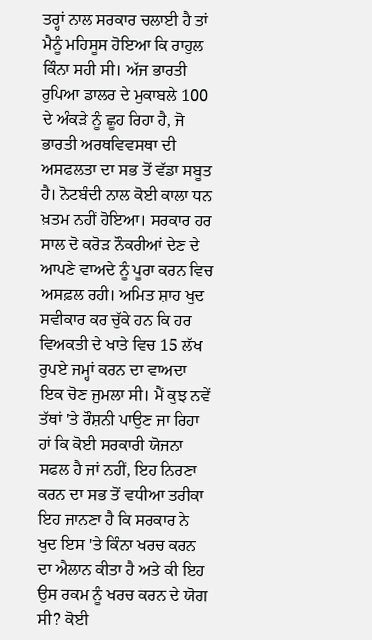ਤਰ੍ਹਾਂ ਨਾਲ ਸਰਕਾਰ ਚਲਾਈ ਹੈ ਤਾਂ ਮੈਨੂੰ ਮਹਿਸੂਸ ਹੋਇਆ ਕਿ ਰਾਹੁਲ ਕਿੰਨਾ ਸਹੀ ਸੀ। ਅੱਜ ਭਾਰਤੀ ਰੁਪਿਆ ਡਾਲਰ ਦੇ ਮੁਕਾਬਲੇ 100 ਦੇ ਅੰਕੜੇ ਨੂੰ ਛੂਹ ਰਿਹਾ ਹੈ, ਜੋ ਭਾਰਤੀ ਅਰਥਵਿਵਸਥਾ ਦੀ ਅਸਫਲਤਾ ਦਾ ਸਭ ਤੋਂ ਵੱਡਾ ਸਬੂਤ ਹੈ। ਨੋਟਬੰਦੀ ਨਾਲ ਕੋਈ ਕਾਲਾ ਧਨ ਖ਼ਤਮ ਨਹੀਂ ਹੋਇਆ। ਸਰਕਾਰ ਹਰ ਸਾਲ ਦੋ ਕਰੋੜ ਨੌਕਰੀਆਂ ਦੇਣ ਦੇ ਆਪਣੇ ਵਾਅਦੇ ਨੂੰ ਪੂਰਾ ਕਰਨ ਵਿਚ ਅਸਫ਼ਲ ਰਹੀ। ਅਮਿਤ ਸ਼ਾਹ ਖੁਦ ਸਵੀਕਾਰ ਕਰ ਚੁੱਕੇ ਹਨ ਕਿ ਹਰ ਵਿਅਕਤੀ ਦੇ ਖਾਤੇ ਵਿਚ 15 ਲੱਖ ਰੁਪਏ ਜਮ੍ਹਾਂ ਕਰਨ ਦਾ ਵਾਅਦਾ ਇਕ ਚੋਣ ਜੁਮਲਾ ਸੀ। ਮੈਂ ਕੁਝ ਨਵੇਂ ਤੱਥਾਂ 'ਤੇ ਰੌਸ਼ਨੀ ਪਾਉਣ ਜਾ ਰਿਹਾ ਹਾਂ ਕਿ ਕੋਈ ਸਰਕਾਰੀ ਯੋਜਨਾ ਸਫਲ ਹੈ ਜਾਂ ਨਹੀਂ, ਇਹ ਨਿਰਣਾ ਕਰਨ ਦਾ ਸਭ ਤੋਂ ਵਧੀਆ ਤਰੀਕਾ ਇਹ ਜਾਨਣਾ ਹੈ ਕਿ ਸਰਕਾਰ ਨੇ ਖੁਦ ਇਸ 'ਤੇ ਕਿੰਨਾ ਖਰਚ ਕਰਨ ਦਾ ਐਲਾਨ ਕੀਤਾ ਹੈ ਅਤੇ ਕੀ ਇਹ ਉਸ ਰਕਮ ਨੂੰ ਖਰਚ ਕਰਨ ਦੇ ਯੋਗ ਸੀ? ਕੋਈ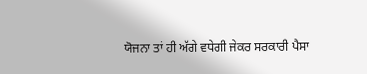ਯੋਜਨਾ ਤਾਂ ਹੀ ਅੱਗੇ ਵਧੇਗੀ ਜੇਕਰ ਸਰਕਾਰੀ ਪੈਸਾ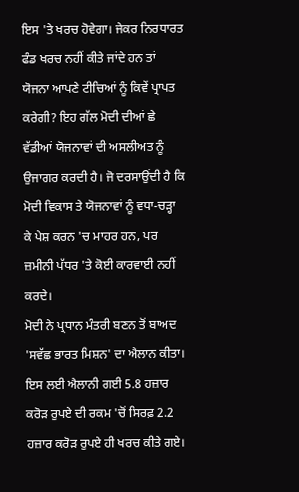ਇਸ 'ਤੇ ਖਰਚ ਹੋਵੇਗਾ। ਜੇਕਰ ਨਿਰਧਾਰਤ ਫੰਡ ਖਰਚ ਨਹੀਂ ਕੀਤੇ ਜਾਂਦੇ ਹਨ ਤਾਂ ਯੋਜਨਾ ਆਪਣੇ ਟੀਚਿਆਂ ਨੂੰ ਕਿਵੇਂ ਪ੍ਰਾਪਤ ਕਰੇਗੀ? ਇਹ ਗੱਲ ਮੋਦੀ ਦੀਆਂ ਛੇ ਵੱਡੀਆਂ ਯੋਜਨਾਵਾਂ ਦੀ ਅਸਲੀਅਤ ਨੂੰ ਉਜਾਗਰ ਕਰਦੀ ਹੈ। ਜੋ ਦਰਸਾਉਂਦੀ ਹੈ ਕਿ ਮੋਦੀ ਵਿਕਾਸ ਤੇ ਯੋਜਨਾਵਾਂ ਨੂੰ ਵਧਾ-ਚੜ੍ਹਾ ਕੇ ਪੇਸ਼ ਕਰਨ 'ਚ ਮਾਹਰ ਹਨ, ਪਰ ਜ਼ਮੀਨੀ ਪੱਧਰ 'ਤੇ ਕੋਈ ਕਾਰਵਾਈ ਨਹੀਂ ਕਰਦੇ।
ਮੋਦੀ ਨੇ ਪ੍ਰਧਾਨ ਮੰਤਰੀ ਬਣਨ ਤੋਂ ਬਾਅਦ 'ਸਵੱਛ ਭਾਰਤ ਮਿਸ਼ਨ' ਦਾ ਐਲਾਨ ਕੀਤਾ। ਇਸ ਲਈ ਐਲਾਨੀ ਗਈ 5.8 ਹਜ਼ਾਰ ਕਰੋੜ ਰੁਪਏ ਦੀ ਰਕਮ 'ਚੋਂ ਸਿਰਫ਼ 2.2 ਹਜ਼ਾਰ ਕਰੋੜ ਰੁਪਏ ਹੀ ਖਰਚ ਕੀਤੇ ਗਏ।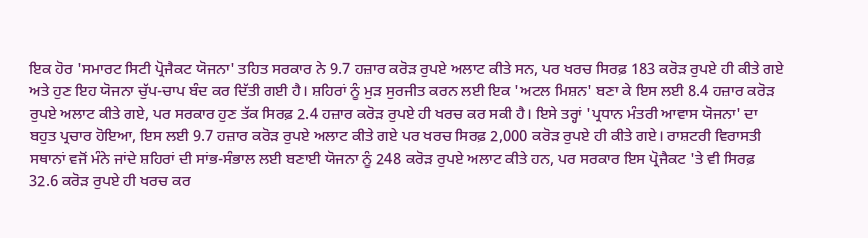ਇਕ ਹੋਰ 'ਸਮਾਰਟ ਸਿਟੀ ਪ੍ਰੋਜੈਕਟ ਯੋਜਨਾ' ਤਹਿਤ ਸਰਕਾਰ ਨੇ 9.7 ਹਜ਼ਾਰ ਕਰੋੜ ਰੁਪਏ ਅਲਾਟ ਕੀਤੇ ਸਨ, ਪਰ ਖਰਚ ਸਿਰਫ਼ 183 ਕਰੋੜ ਰੁਪਏ ਹੀ ਕੀਤੇ ਗਏ ਅਤੇ ਹੁਣ ਇਹ ਯੋਜਨਾ ਚੁੱਪ-ਚਾਪ ਬੰਦ ਕਰ ਦਿੱਤੀ ਗਈ ਹੈ। ਸ਼ਹਿਰਾਂ ਨੂੰ ਮੁੜ ਸੁਰਜੀਤ ਕਰਨ ਲਈ ਇਕ 'ਅਟਲ ਮਿਸ਼ਨ' ਬਣਾ ਕੇ ਇਸ ਲਈ 8.4 ਹਜ਼ਾਰ ਕਰੋੜ ਰੁਪਏ ਅਲਾਟ ਕੀਤੇ ਗਏ, ਪਰ ਸਰਕਾਰ ਹੁਣ ਤੱਕ ਸਿਰਫ਼ 2.4 ਹਜ਼ਾਰ ਕਰੋੜ ਰੁਪਏ ਹੀ ਖਰਚ ਕਰ ਸਕੀ ਹੈ। ਇਸੇ ਤਰ੍ਹਾਂ 'ਪ੍ਰਧਾਨ ਮੰਤਰੀ ਆਵਾਸ ਯੋਜਨਾ' ਦਾ ਬਹੁਤ ਪ੍ਰਚਾਰ ਹੋਇਆ, ਇਸ ਲਈ 9.7 ਹਜ਼ਾਰ ਕਰੋੜ ਰੁਪਏ ਅਲਾਟ ਕੀਤੇ ਗਏ ਪਰ ਖਰਚ ਸਿਰਫ਼ 2,000 ਕਰੋੜ ਰੁਪਏ ਹੀ ਕੀਤੇ ਗਏ। ਰਾਸ਼ਟਰੀ ਵਿਰਾਸਤੀ ਸਥਾਨਾਂ ਵਜੋਂ ਮੰਨੇ ਜਾਂਦੇ ਸ਼ਹਿਰਾਂ ਦੀ ਸਾਂਭ-ਸੰਭਾਲ ਲਈ ਬਣਾਈ ਯੋਜਨਾ ਨੂੰ 248 ਕਰੋੜ ਰੁਪਏ ਅਲਾਟ ਕੀਤੇ ਹਨ, ਪਰ ਸਰਕਾਰ ਇਸ ਪ੍ਰੋਜੈਕਟ 'ਤੇ ਵੀ ਸਿਰਫ਼ 32.6 ਕਰੋੜ ਰੁਪਏ ਹੀ ਖਰਚ ਕਰ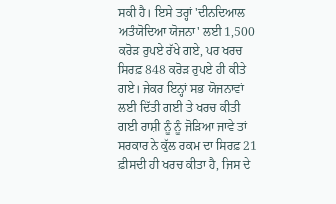ਸਕੀ ਹੈ। ਇਸੇ ਤਰ੍ਹਾਂ 'ਦੀਨਦਿਆਲ ਅਤੰਯੋਦਿਆ ਯੋਜਨਾ' ਲਈ 1,500 ਕਰੋੜ ਰੁਪਏ ਰੱਖੇ ਗਏ, ਪਰ ਖਰਚ ਸਿਰਫ਼ 848 ਕਰੋੜ ਰੁਪਏ ਹੀ ਕੀਤੇ ਗਏ। ਜੇਕਰ ਇਨ੍ਹਾਂ ਸਭ ਯੋਜਨਾਵਾਂ ਲਈ ਦਿੱਤੀ ਗਈ ਤੇ ਖਰਚ ਕੀਤੀ ਗਈ ਰਾਸ਼ੀ ਨੂੰ ਨੂੰ ਜੋੜਿਆ ਜਾਵੇ ਤਾਂ ਸਰਕਾਰ ਨੇ ਕੁੱਲ ਰਕਮ ਦਾ ਸਿਰਫ਼ 21 ਫ਼ੀਸਦੀ ਹੀ ਖਰਚ ਕੀਤਾ ਹੈ, ਜਿਸ ਦੇ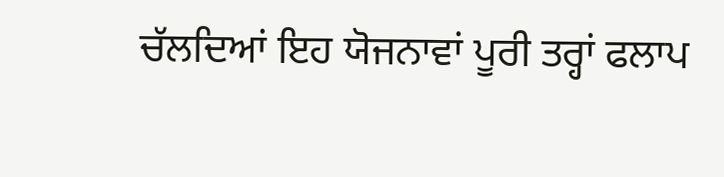ਚੱਲਦਿਆਂ ਇਹ ਯੋਜਨਾਵਾਂ ਪੂਰੀ ਤਰ੍ਹਾਂ ਫਲਾਪ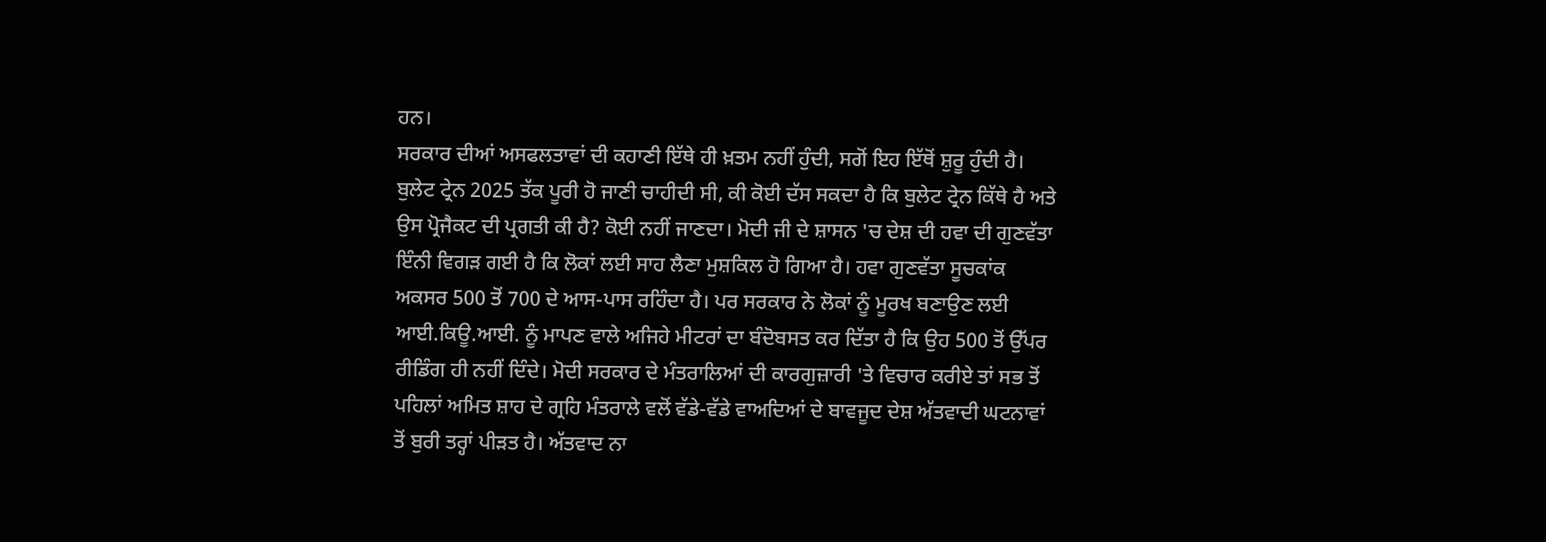ਹਨ।
ਸਰਕਾਰ ਦੀਆਂ ਅਸਫਲਤਾਵਾਂ ਦੀ ਕਹਾਣੀ ਇੱਥੇ ਹੀ ਖ਼ਤਮ ਨਹੀਂ ਹੁੰਦੀ, ਸਗੋਂ ਇਹ ਇੱਥੋਂ ਸ਼ੁਰੂ ਹੁੰਦੀ ਹੈ। ਬੁਲੇਟ ਟ੍ਰੇਨ 2025 ਤੱਕ ਪੂਰੀ ਹੋ ਜਾਣੀ ਚਾਹੀਦੀ ਸੀ, ਕੀ ਕੋਈ ਦੱਸ ਸਕਦਾ ਹੈ ਕਿ ਬੁਲੇਟ ਟ੍ਰੇਨ ਕਿੱਥੇ ਹੈ ਅਤੇ ਉਸ ਪ੍ਰੋਜੈਕਟ ਦੀ ਪ੍ਰਗਤੀ ਕੀ ਹੈ? ਕੋਈ ਨਹੀਂ ਜਾਣਦਾ। ਮੋਦੀ ਜੀ ਦੇ ਸ਼ਾਸਨ 'ਚ ਦੇਸ਼ ਦੀ ਹਵਾ ਦੀ ਗੁਣਵੱਤਾ ਇੰਨੀ ਵਿਗੜ ਗਈ ਹੈ ਕਿ ਲੋਕਾਂ ਲਈ ਸਾਹ ਲੈਣਾ ਮੁਸ਼ਕਿਲ ਹੋ ਗਿਆ ਹੈ। ਹਵਾ ਗੁਣਵੱਤਾ ਸੂਚਕਾਂਕ ਅਕਸਰ 500 ਤੋਂ 700 ਦੇ ਆਸ-ਪਾਸ ਰਹਿੰਦਾ ਹੈ। ਪਰ ਸਰਕਾਰ ਨੇ ਲੋਕਾਂ ਨੂੰ ਮੂਰਖ ਬਣਾਉਣ ਲਈ ਆਈ.ਕਿਊ.ਆਈ. ਨੂੰ ਮਾਪਣ ਵਾਲੇ ਅਜਿਹੇ ਮੀਟਰਾਂ ਦਾ ਬੰਦੋਬਸਤ ਕਰ ਦਿੱਤਾ ਹੈ ਕਿ ਉਹ 500 ਤੋਂ ਉੱਪਰ ਰੀਡਿੰਗ ਹੀ ਨਹੀਂ ਦਿੰਦੇ। ਮੋਦੀ ਸਰਕਾਰ ਦੇ ਮੰਤਰਾਲਿਆਂ ਦੀ ਕਾਰਗੁਜ਼ਾਰੀ 'ਤੇ ਵਿਚਾਰ ਕਰੀਏ ਤਾਂ ਸਭ ਤੋਂ ਪਹਿਲਾਂ ਅਮਿਤ ਸ਼ਾਹ ਦੇ ਗ੍ਰਹਿ ਮੰਤਰਾਲੇ ਵਲੋਂ ਵੱਡੇ-ਵੱਡੇ ਵਾਅਦਿਆਂ ਦੇ ਬਾਵਜੂਦ ਦੇਸ਼ ਅੱਤਵਾਦੀ ਘਟਨਾਵਾਂ ਤੋਂ ਬੁਰੀ ਤਰ੍ਹਾਂ ਪੀੜਤ ਹੈ। ਅੱਤਵਾਦ ਨਾ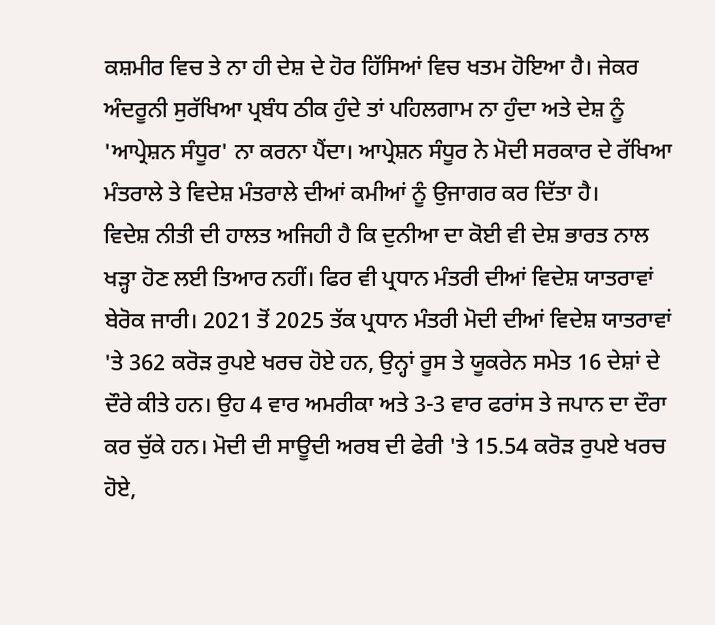ਕਸ਼ਮੀਰ ਵਿਚ ਤੇ ਨਾ ਹੀ ਦੇਸ਼ ਦੇ ਹੋਰ ਹਿੱਸਿਆਂ ਵਿਚ ਖਤਮ ਹੋਇਆ ਹੈ। ਜੇਕਰ ਅੰਦਰੂਨੀ ਸੁਰੱਖਿਆ ਪ੍ਰਬੰਧ ਠੀਕ ਹੁੰਦੇ ਤਾਂ ਪਹਿਲਗਾਮ ਨਾ ਹੁੰਦਾ ਅਤੇ ਦੇਸ਼ ਨੂੰ 'ਆਪ੍ਰੇਸ਼ਨ ਸੰਧੂਰ' ਨਾ ਕਰਨਾ ਪੈਂਦਾ। ਆਪ੍ਰੇਸ਼ਨ ਸੰਧੂਰ ਨੇ ਮੋਦੀ ਸਰਕਾਰ ਦੇ ਰੱਖਿਆ ਮੰਤਰਾਲੇ ਤੇ ਵਿਦੇਸ਼ ਮੰਤਰਾਲੇ ਦੀਆਂ ਕਮੀਆਂ ਨੂੰ ਉਜਾਗਰ ਕਰ ਦਿੱਤਾ ਹੈ।
ਵਿਦੇਸ਼ ਨੀਤੀ ਦੀ ਹਾਲਤ ਅਜਿਹੀ ਹੈ ਕਿ ਦੁਨੀਆ ਦਾ ਕੋਈ ਵੀ ਦੇਸ਼ ਭਾਰਤ ਨਾਲ ਖੜ੍ਹਾ ਹੋਣ ਲਈ ਤਿਆਰ ਨਹੀਂ। ਫਿਰ ਵੀ ਪ੍ਰਧਾਨ ਮੰਤਰੀ ਦੀਆਂ ਵਿਦੇਸ਼ ਯਾਤਰਾਵਾਂ ਬੇਰੋਕ ਜਾਰੀ। 2021 ਤੋਂ 2025 ਤੱਕ ਪ੍ਰਧਾਨ ਮੰਤਰੀ ਮੋਦੀ ਦੀਆਂ ਵਿਦੇਸ਼ ਯਾਤਰਾਵਾਂ 'ਤੇ 362 ਕਰੋੜ ਰੁਪਏ ਖਰਚ ਹੋਏ ਹਨ, ਉਨ੍ਹਾਂ ਰੂਸ ਤੇ ਯੂਕਰੇਨ ਸਮੇਤ 16 ਦੇਸ਼ਾਂ ਦੇ ਦੌਰੇ ਕੀਤੇ ਹਨ। ਉਹ 4 ਵਾਰ ਅਮਰੀਕਾ ਅਤੇ 3-3 ਵਾਰ ਫਰਾਂਸ ਤੇ ਜਪਾਨ ਦਾ ਦੌਰਾ ਕਰ ਚੁੱਕੇ ਹਨ। ਮੋਦੀ ਦੀ ਸਾਊਦੀ ਅਰਬ ਦੀ ਫੇਰੀ 'ਤੇ 15.54 ਕਰੋੜ ਰੁਪਏ ਖਰਚ ਹੋਏ,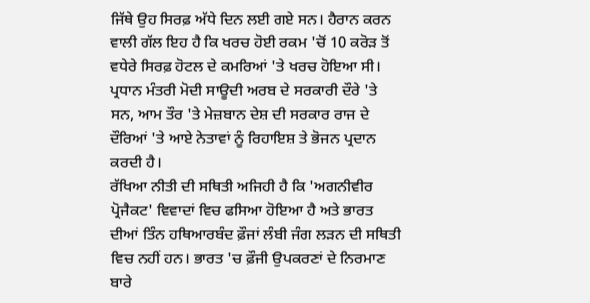ਜਿੱਥੇ ਉਹ ਸਿਰਫ਼ ਅੱਧੇ ਦਿਨ ਲਈ ਗਏ ਸਨ। ਹੈਰਾਨ ਕਰਨ ਵਾਲੀ ਗੱਲ ਇਹ ਹੈ ਕਿ ਖਰਚ ਹੋਈ ਰਕਮ 'ਚੋਂ 10 ਕਰੋੜ ਤੋਂ ਵਧੇਰੇ ਸਿਰਫ਼ ਹੋਟਲ ਦੇ ਕਮਰਿਆਂ 'ਤੇ ਖਰਚ ਹੋਇਆ ਸੀ। ਪ੍ਰਧਾਨ ਮੰਤਰੀ ਮੋਦੀ ਸਾਊਦੀ ਅਰਬ ਦੇ ਸਰਕਾਰੀ ਦੌਰੇ 'ਤੇ ਸਨ, ਆਮ ਤੌਰ 'ਤੇ ਮੇਜ਼ਬਾਨ ਦੇਸ਼ ਦੀ ਸਰਕਾਰ ਰਾਜ ਦੇ ਦੌਰਿਆਂ 'ਤੇ ਆਏ ਨੇਤਾਵਾਂ ਨੂੰ ਰਿਹਾਇਸ਼ ਤੇ ਭੋਜਨ ਪ੍ਰਦਾਨ ਕਰਦੀ ਹੈ।
ਰੱਖਿਆ ਨੀਤੀ ਦੀ ਸਥਿਤੀ ਅਜਿਹੀ ਹੈ ਕਿ 'ਅਗਨੀਵੀਰ ਪ੍ਰੋਜੈਕਟ' ਵਿਵਾਦਾਂ ਵਿਚ ਫਸਿਆ ਹੋਇਆ ਹੈ ਅਤੇ ਭਾਰਤ ਦੀਆਂ ਤਿੰਨ ਹਥਿਆਰਬੰਦ ਫ਼ੌਜਾਂ ਲੰਬੀ ਜੰਗ ਲੜਨ ਦੀ ਸਥਿਤੀ ਵਿਚ ਨਹੀਂ ਹਨ। ਭਾਰਤ 'ਚ ਫ਼ੌਜੀ ਉਪਕਰਣਾਂ ਦੇ ਨਿਰਮਾਣ ਬਾਰੇ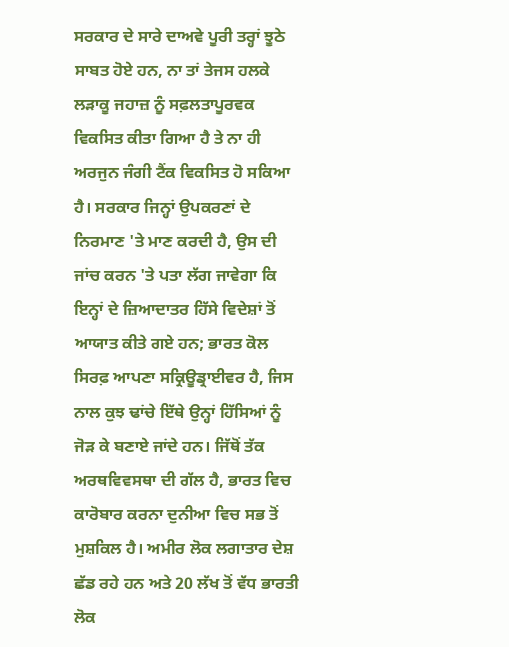ਸਰਕਾਰ ਦੇ ਸਾਰੇ ਦਾਅਵੇ ਪੂਰੀ ਤਰ੍ਹਾਂ ਝੂਠੇ ਸਾਬਤ ਹੋਏ ਹਨ, ਨਾ ਤਾਂ ਤੇਜਸ ਹਲਕੇ ਲੜਾਕੂ ਜਹਾਜ਼ ਨੂੰ ਸਫ਼ਲਤਾਪੂਰਵਕ ਵਿਕਸਿਤ ਕੀਤਾ ਗਿਆ ਹੈ ਤੇ ਨਾ ਹੀ ਅਰਜੁਨ ਜੰਗੀ ਟੈਂਕ ਵਿਕਸਿਤ ਹੋ ਸਕਿਆ ਹੈ। ਸਰਕਾਰ ਜਿਨ੍ਹਾਂ ਉਪਕਰਣਾਂ ਦੇ ਨਿਰਮਾਣ 'ਤੇ ਮਾਣ ਕਰਦੀ ਹੈ, ਉਸ ਦੀ ਜਾਂਚ ਕਰਨ 'ਤੇ ਪਤਾ ਲੱਗ ਜਾਵੇਗਾ ਕਿ ਇਨ੍ਹਾਂ ਦੇ ਜ਼ਿਆਦਾਤਰ ਹਿੱਸੇ ਵਿਦੇਸ਼ਾਂ ਤੋਂ ਆਯਾਤ ਕੀਤੇ ਗਏ ਹਨ; ਭਾਰਤ ਕੋਲ ਸਿਰਫ਼ ਆਪਣਾ ਸਕ੍ਰਿਊਡ੍ਰਾਈਵਰ ਹੈ, ਜਿਸ ਨਾਲ ਕੁਝ ਢਾਂਚੇ ਇੱਥੇ ਉਨ੍ਹਾਂ ਹਿੱਸਿਆਂ ਨੂੰ ਜੋੜ ਕੇ ਬਣਾਏ ਜਾਂਦੇ ਹਨ। ਜਿੱਥੋਂ ਤੱਕ ਅਰਥਵਿਵਸਥਾ ਦੀ ਗੱਲ ਹੈ, ਭਾਰਤ ਵਿਚ ਕਾਰੋਬਾਰ ਕਰਨਾ ਦੁਨੀਆ ਵਿਚ ਸਭ ਤੋਂ ਮੁਸ਼ਕਿਲ ਹੈ। ਅਮੀਰ ਲੋਕ ਲਗਾਤਾਰ ਦੇਸ਼ ਛੱਡ ਰਹੇ ਹਨ ਅਤੇ 20 ਲੱਖ ਤੋਂ ਵੱਧ ਭਾਰਤੀ ਲੋਕ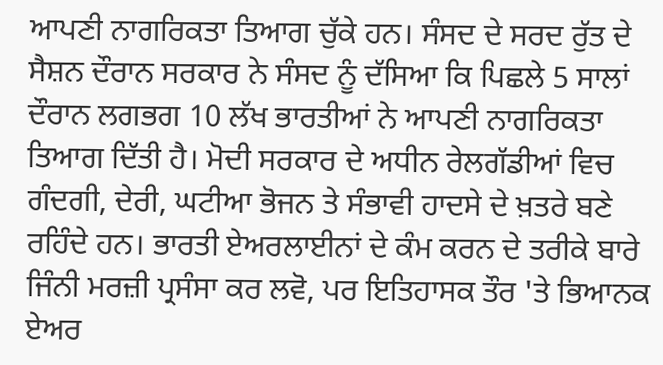ਆਪਣੀ ਨਾਗਰਿਕਤਾ ਤਿਆਗ ਚੁੱਕੇ ਹਨ। ਸੰਸਦ ਦੇ ਸਰਦ ਰੁੱਤ ਦੇ ਸੈਸ਼ਨ ਦੌਰਾਨ ਸਰਕਾਰ ਨੇ ਸੰਸਦ ਨੂੰ ਦੱਸਿਆ ਕਿ ਪਿਛਲੇ 5 ਸਾਲਾਂ ਦੌਰਾਨ ਲਗਭਗ 10 ਲੱਖ ਭਾਰਤੀਆਂ ਨੇ ਆਪਣੀ ਨਾਗਰਿਕਤਾ ਤਿਆਗ ਦਿੱਤੀ ਹੈ। ਮੋਦੀ ਸਰਕਾਰ ਦੇ ਅਧੀਨ ਰੇਲਗੱਡੀਆਂ ਵਿਚ ਗੰਦਗੀ, ਦੇਰੀ, ਘਟੀਆ ਭੋਜਨ ਤੇ ਸੰਭਾਵੀ ਹਾਦਸੇ ਦੇ ਖ਼ਤਰੇ ਬਣੇ ਰਹਿੰਦੇ ਹਨ। ਭਾਰਤੀ ਏਅਰਲਾਈਨਾਂ ਦੇ ਕੰਮ ਕਰਨ ਦੇ ਤਰੀਕੇ ਬਾਰੇ ਜਿੰਨੀ ਮਰਜ਼ੀ ਪ੍ਰਸੰਸਾ ਕਰ ਲਵੋ, ਪਰ ਇਤਿਹਾਸਕ ਤੌਰ 'ਤੇ ਭਿਆਨਕ ਏਅਰ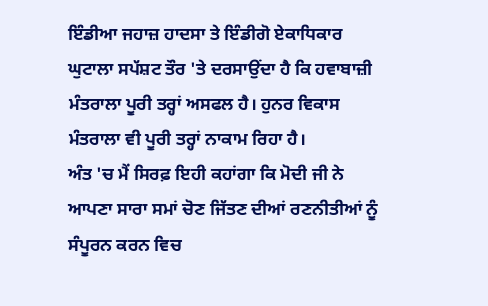ਇੰਡੀਆ ਜਹਾਜ਼ ਹਾਦਸਾ ਤੇ ਇੰਡੀਗੋ ਏਕਾਧਿਕਾਰ ਘੁਟਾਲਾ ਸਪੱਸ਼ਟ ਤੌਰ 'ਤੇ ਦਰਸਾਉਂਦਾ ਹੈ ਕਿ ਹਵਾਬਾਜ਼ੀ ਮੰਤਰਾਲਾ ਪੂਰੀ ਤਰ੍ਹਾਂ ਅਸਫਲ ਹੈ। ਹੁਨਰ ਵਿਕਾਸ ਮੰਤਰਾਲਾ ਵੀ ਪੂਰੀ ਤਰ੍ਹਾਂ ਨਾਕਾਮ ਰਿਹਾ ਹੈ।
ਅੰਤ 'ਚ ਮੈਂ ਸਿਰਫ਼ ਇਹੀ ਕਹਾਂਗਾ ਕਿ ਮੋਦੀ ਜੀ ਨੇ ਆਪਣਾ ਸਾਰਾ ਸਮਾਂ ਚੋਣ ਜਿੱਤਣ ਦੀਆਂ ਰਣਨੀਤੀਆਂ ਨੂੰ ਸੰਪੂਰਨ ਕਰਨ ਵਿਚ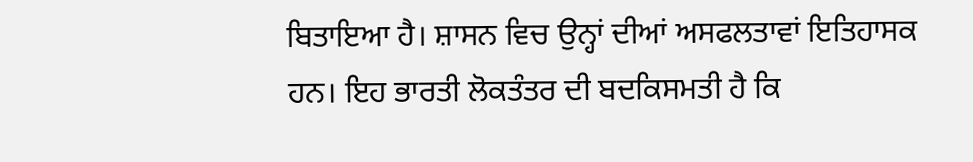ਬਿਤਾਇਆ ਹੈ। ਸ਼ਾਸਨ ਵਿਚ ਉਨ੍ਹਾਂ ਦੀਆਂ ਅਸਫਲਤਾਵਾਂ ਇਤਿਹਾਸਕ ਹਨ। ਇਹ ਭਾਰਤੀ ਲੋਕਤੰਤਰ ਦੀ ਬਦਕਿਸਮਤੀ ਹੈ ਕਿ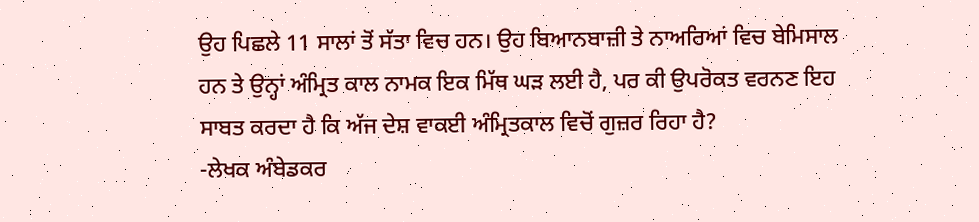ਉਹ ਪਿਛਲੇ 11 ਸਾਲਾਂ ਤੋਂ ਸੱਤਾ ਵਿਚ ਹਨ। ਉਹ ਬਿਆਨਬਾਜ਼ੀ ਤੇ ਨਾਅਰਿਆਂ ਵਿਚ ਬੇਮਿਸਾਲ ਹਨ ਤੇ ਉਨ੍ਹਾਂ ਅੰਮ੍ਰਿਤ ਕਾਲ ਨਾਮਕ ਇਕ ਮਿੱਥ ਘੜ ਲਈ ਹੈ, ਪਰ ਕੀ ਉਪਰੋਕਤ ਵਰਨਣ ਇਹ ਸਾਬਤ ਕਰਦਾ ਹੈ ਕਿ ਅੱਜ ਦੇਸ਼ ਵਾਕਈ ਅੰਮ੍ਰਿਤਕਾਲ ਵਿਚੋਂ ਗੁਜ਼ਰ ਰਿਹਾ ਹੈ?
-ਲੇਖਕ ਅੰਬੇਡਕਰ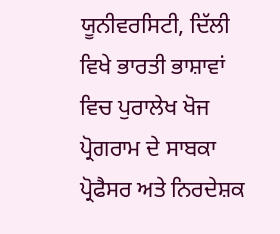ਯੂਨੀਵਰਸਿਟੀ, ਦਿੱਲੀ ਵਿਖੇ ਭਾਰਤੀ ਭਾਸ਼ਾਵਾਂ ਵਿਚ ਪੁਰਾਲੇਖ ਖੋਜ ਪ੍ਰੋਗਰਾਮ ਦੇ ਸਾਬਕਾ ਪ੍ਰੋਫੈਸਰ ਅਤੇ ਨਿਰਦੇਸ਼ਕ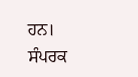ਹਨ।
ਸੰਪਰਕ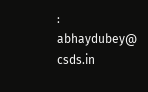: abhaydubey@ csds.in